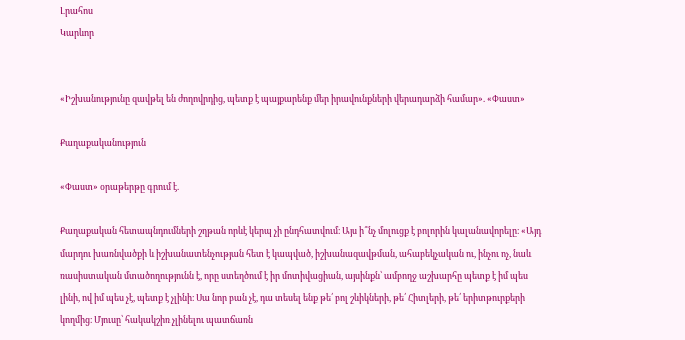Լրահոս
Կարևոր


«Իշխանությունը զավթել են ժողովրդից, պետք է պայքարենք մեր իրավունքների վերադարձի համար». «Փաստ»

Քաղաքականություն

«Փաստ» օրաթերթը գրում է.

Քաղաքական հետապնդումների շղթան որևէ կերպ չի ընդհատվում։ Այս ի՞նչ մոլուցք է բոլորին կալանավորելը։ «Այդ մարդու խառնվածքի և իշխանատենչության հետ է կապված, իշխանազավթման, ահաբեկչական ու, ինչու ոչ, նաև ռասիստական մտածողությունն է, որը ստեղծում է իր մոտիվացիան, այսինքն՝ ամբողջ աշխարհը պետք է իմ պես լինի, ով իմ պես չէ, պետք է չլինի։ Սա նոր բան չէ, դա տեսել ենք թե՛ բոլ շևիկների, թե՛ Հիտլերի, թե՛ երիտթուրքերի կողմից։ Մյուսը՝ հակակշիռ չլինելու պատճառն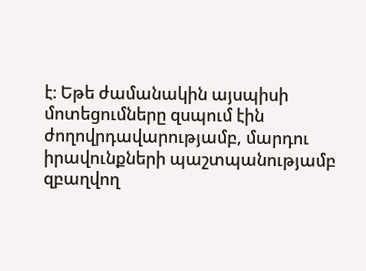է։ Եթե ժամանակին այսպիսի մոտեցումները զսպում էին ժողովրդավարությամբ, մարդու իրավունքների պաշտպանությամբ զբաղվող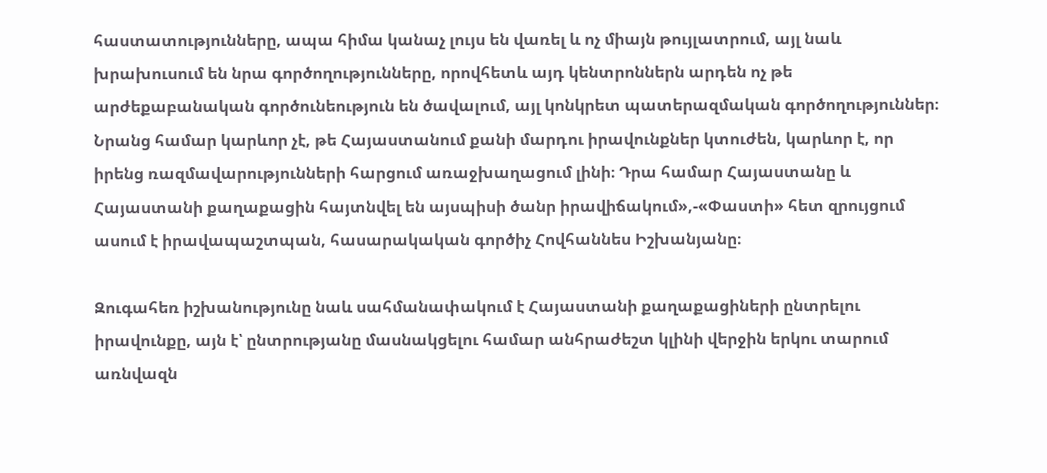հաստատությունները, ապա հիմա կանաչ լույս են վառել և ոչ միայն թույլատրում, այլ նաև խրախուսում են նրա գործողությունները, որովհետև այդ կենտրոններն արդեն ոչ թե արժեքաբանական գործունեություն են ծավալում, այլ կոնկրետ պատերազմական գործողություններ։ Նրանց համար կարևոր չէ, թե Հայաստանում քանի մարդու իրավունքներ կտուժեն, կարևոր է, որ իրենց ռազմավարությունների հարցում առաջխաղացում լինի։ Դրա համար Հայաստանը և Հայաստանի քաղաքացին հայտնվել են այսպիսի ծանր իրավիճակում»,-«Փաստի» հետ զրույցում ասում է իրավապաշտպան, հասարակական գործիչ Հովհաննես Իշխանյանը։

Զուգահեռ իշխանությունը նաև սահմանափակում է Հայաստանի քաղաքացիների ընտրելու իրավունքը, այն է՝ ընտրությանը մասնակցելու համար անհրաժեշտ կլինի վերջին երկու տարում առնվազն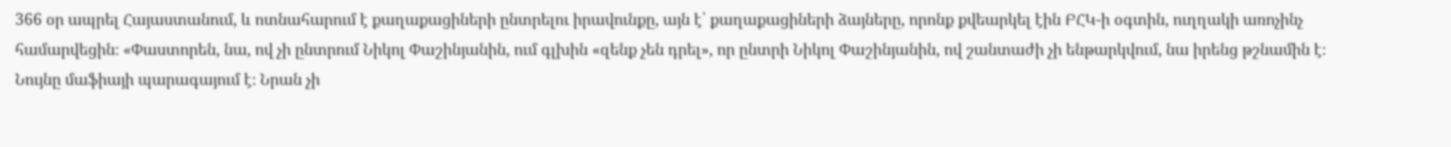366 օր ապրել Հայաստանում, և ոտնահարում է քաղաքացիների ընտրելու իրավունքը, այն է՝ քաղաքացիների ձայները, որոնք քվեարկել էին ԲՀԿ-ի օգտին, ուղղակի առոչինչ համարվեցին։ «Փաստորեն, նա, ով չի ընտրում Նիկոլ Փաշինյանին, ում գլխին «զենք չեն դրել», որ ընտրի Նիկոլ Փաշինյանին, ով շանտաժի չի ենթարկվում, նա իրենց թշնամին է։ Նույնը մաֆիայի պարագայում է։ Նրան չի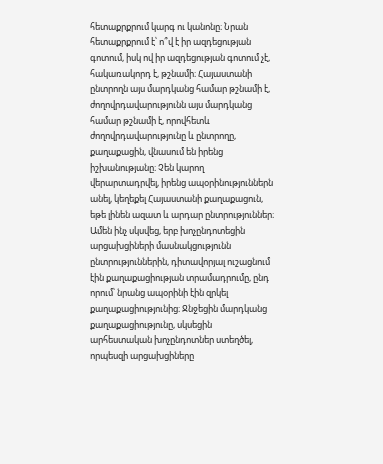հետաքրքրում կարգ ու կանոնը։ Նրան հետաքրքրում է՝ ո՞վ է իր ազդեցության գոտում, իսկ ով իր ազդեցության գոտում չէ, հակառակորդ է, թշնամի։ Հայաստանի ընտրողն այս մարդկանց համար թշնամի է, ժողովրդավարությունն այս մարդկանց համար թշնամի է, որովհետև ժողովրդավարությունը և ընտրողը, քաղաքացին, վնասում են իրենց իշխանությանը։ Չեն կարող վերարտադրվել, իրենց ապօրինություններն անել, կեղեքել Հայաստանի քաղաքացուն, եթե լինեն ազատ և արդար ընտրություններ։ Ամեն ինչ սկսվեց, երբ խոչընդոտեցին արցախցիների մասնակցությունն ընտրություններին, դիտավորյալ ուշացնում էին քաղաքացիության տրամադրումը, ընդ որում՝ նրանց ապօրինի էին զրկել քաղաքացիությունից։ Ջնջեցին մարդկանց քաղաքացիությունը, սկսեցին արհեստական խոչընդոտներ ստեղծել, որպեսզի արցախցիները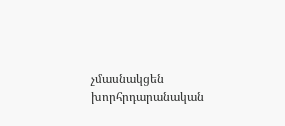չմասնակցեն խորհրդարանական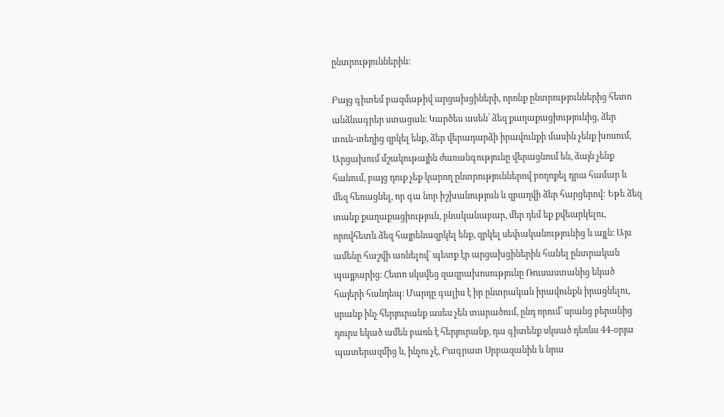ընտրություններին։

Բայց գիտեմ բազմաթիվ արցախցիների, որոնք ընտրություններից հետո անձնագրեր ստացան։ Կարծես ասեն՝ ձեզ քաղաքացիությունից, ձեր տուն-տեղից զրկել ենք, ձեր վերադարձի իրավունքի մասին չենք խոսում, Արցախում մշակութային ժառանգությունը վերացնում են, ձայն չենք հանում, բայց դուք չեք կարող ընտրություններով բողոքել դրա համար և մեզ հեռացնել, որ գա նոր իշխանություն և զբաղվի ձեր հարցերով: Եթե ձեզ տանք քաղաքացիություն, բնականաբար, մեր դեմ եք քվեարկելու, որովհետև ձեզ հայրենազրկել ենք, զրկել սեփականությունից և այլն։ Այս ամենը հաշվի առնելով՝ պետք էր արցախցիներին հանել ընտրական պայքարից։ Հետո սկսվեց զազրախոսությունը Ռուսաստանից եկած հայերի հանդեպ։ Մարդը գալիս է իր ընտրական իրավունքն իրացնելու, սրանք ինչ հերյուրանք ասես չեն տարածում, ընդ որում՝ սրանց բերանից դուրս եկած ամեն բառն է հերյուրանք, դա գիտենք սկսած դեռևս 44-օրյա պատերազմից և, ինչու չէ, Բագրատ Սրբազանին և նրա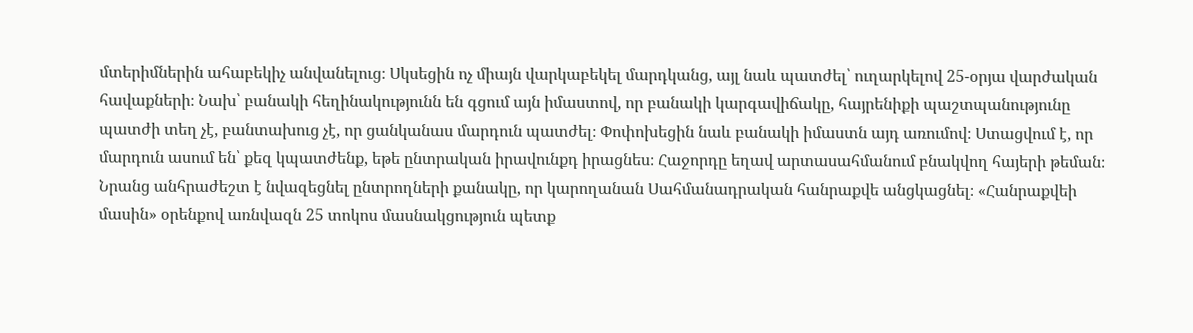մտերիմներին ահաբեկիչ անվանելուց։ Սկսեցին ոչ միայն վարկաբեկել մարդկանց, այլ նաև պատժել՝ ուղարկելով 25-օրյա վարժական հավաքների։ Նախ՝ բանակի հեղինակությունն են գցում այն իմաստով, որ բանակի կարգավիճակը, հայրենիքի պաշտպանությունը պատժի տեղ չէ, բանտախուց չէ, որ ցանկանաս մարդուն պատժել։ Փոփոխեցին նաև բանակի իմաստն այդ առումով։ Ստացվում է, որ մարդուն ասում են՝ քեզ կպատժենք, եթե ընտրական իրավունքդ իրացնես։ Հաջորդը եղավ արտասահմանում բնակվող հայերի թեման։ Նրանց անհրաժեշտ է նվազեցնել ընտրողների քանակը, որ կարողանան Սահմանադրական հանրաքվե անցկացնել։ «Հանրաքվեի մասին» օրենքով առնվազն 25 տոկոս մասնակցություն պետք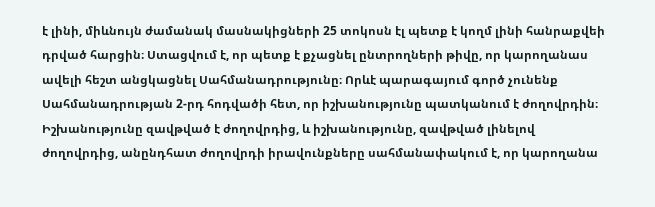է լինի, միևնույն ժամանակ մասնակիցների 25 տոկոսն էլ պետք է կողմ լինի հանրաքվեի դրված հարցին։ Ստացվում է, որ պետք է քչացնել ընտրողների թիվը, որ կարողանաս ավելի հեշտ անցկացնել Սահմանադրությունը։ Որևէ պարագայում գործ չունենք Սահմանադրության 2-րդ հոդվածի հետ, որ իշխանությունը պատկանում է ժողովրդին։ Իշխանությունը զավթված է ժողովրդից, և իշխանությունը, զավթված լինելով ժողովրդից, անընդհատ ժողովրդի իրավունքները սահմանափակում է, որ կարողանա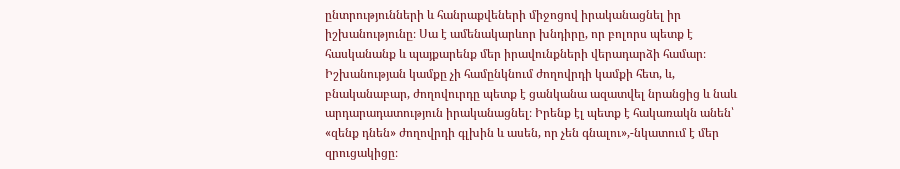ընտրությունների և հանրաքվեների միջոցով իրականացնել իր իշխանությունը։ Սա է ամենակարևոր խնդիրը, որ բոլորս պետք է հասկանանք և պայքարենք մեր իրավունքների վերադարձի համար։ Իշխանության կամքը չի համընկնում ժողովրդի կամքի հետ, և, բնականաբար, ժողովուրդը պետք է ցանկանա ազատվել նրանցից և նաև արդարադատություն իրականացնել։ Իրենք էլ պետք է հակառակն անեն՝ «զենք դնեն» ժողովրդի գլխին և ասեն, որ չեն գնալու»,-նկատում է մեր զրուցակիցը։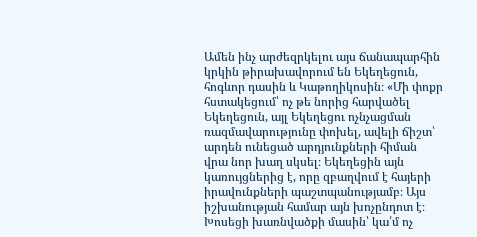Ամեն ինչ արժեզրկելու այս ճանապարհին կրկին թիրախավորում են Եկեղեցուն, հոգևոր դասին և Կաթողիկոսին։ «Մի փոքր հստակեցում՝ ոչ թե նորից հարվածել Եկեղեցուն, այլ Եկեղեցու ոչնչացման ռազմավարությունը փոխել, ավելի ճիշտ՝ արդեն ունեցած արդյունքների հիման վրա նոր խաղ սկսել։ Եկեղեցին այն կառույցներից է, որը զբաղվում է հայերի իրավունքների պաշտպանությամբ։ Այս իշխանության համար այն խոչընդոտ է։ Խոսեցի խառնվածքի մասին՝ կա՛մ ոչ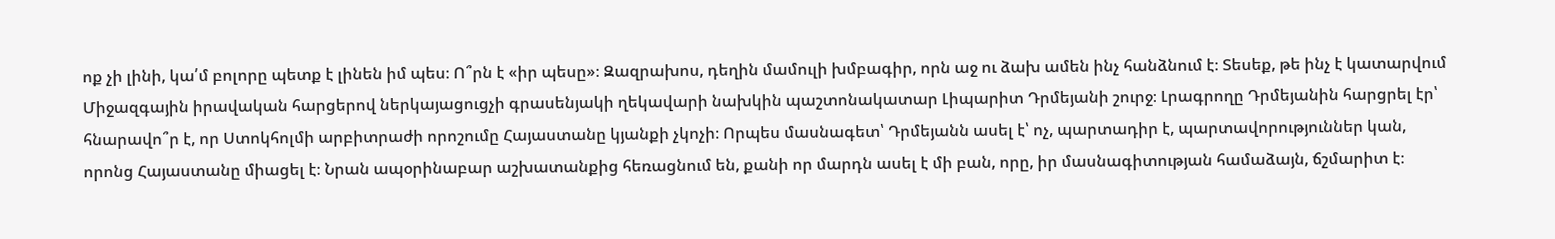ոք չի լինի, կա՛մ բոլորը պետք է լինեն իմ պես։ Ո՞րն է «իր պեսը»։ Զազրախոս, դեղին մամուլի խմբագիր, որն աջ ու ձախ ամեն ինչ հանձնում է։ Տեսեք, թե ինչ է կատարվում Միջազգային իրավական հարցերով ներկայացուցչի գրասենյակի ղեկավարի նախկին պաշտոնակատար Լիպարիտ Դրմեյանի շուրջ։ Լրագրողը Դրմեյանին հարցրել էր՝ հնարավո՞ր է, որ Ստոկհոլմի արբիտրաժի որոշումը Հայաստանը կյանքի չկոչի։ Որպես մասնագետ՝ Դրմեյանն ասել է՝ ոչ, պարտադիր է, պարտավորություններ կան, որոնց Հայաստանը միացել է։ Նրան ապօրինաբար աշխատանքից հեռացնում են, քանի որ մարդն ասել է մի բան, որը, իր մասնագիտության համաձայն, ճշմարիտ է։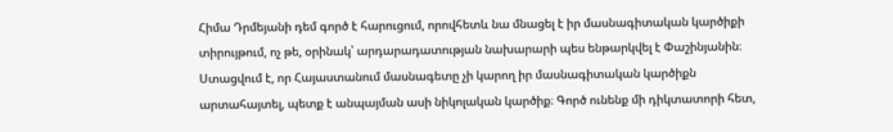Հիմա Դրմեյանի դեմ գործ է հարուցում, որովհետև նա մնացել է իր մասնագիտական կարծիքի տիրույթում, ոչ թե, օրինակ՝ արդարադատության նախարարի պես ենթարկվել է Փաշինյանին։ Ստացվում է, որ Հայաստանում մասնագետը չի կարող իր մասնագիտական կարծիքն արտահայտել, պետք է անպայման ասի նիկոլական կարծիք։ Գործ ունենք մի դիկտատորի հետ,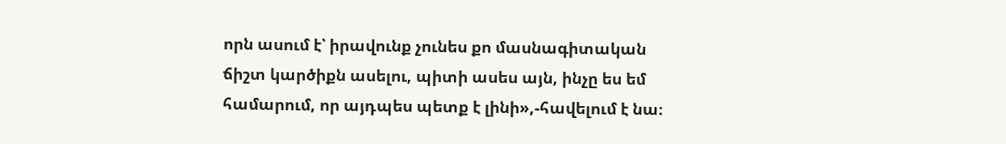որն ասում է՝ իրավունք չունես քո մասնագիտական ճիշտ կարծիքն ասելու, պիտի ասես այն, ինչը ես եմ համարում, որ այդպես պետք է լինի»,-հավելում է նա։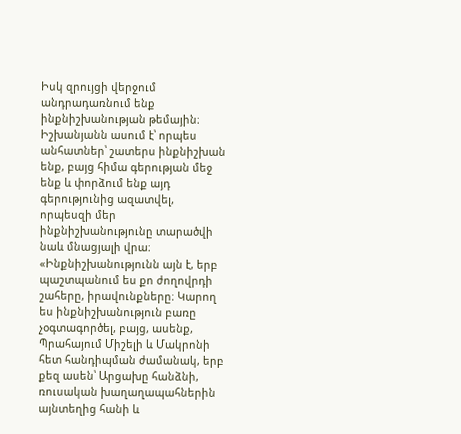Իսկ զրույցի վերջում անդրադառնում ենք ինքնիշխանության թեմային։ Իշխանյանն ասում է՝ որպես անհատներ՝ շատերս ինքնիշխան ենք, բայց հիմա գերության մեջ ենք և փորձում ենք այդ գերությունից ազատվել, որպեսզի մեր ինքնիշխանությունը տարածվի նաև մնացյալի վրա։ «Ինքնիշխանությունն այն է, երբ պաշտպանում ես քո ժողովրդի շահերը, իրավունքները։ Կարող ես ինքնիշխանություն բառը չօգտագործել, բայց, ասենք, Պրահայում Միշելի և Մակրոնի հետ հանդիպման ժամանակ, երբ քեզ ասեն՝ Արցախը հանձնի, ռուսական խաղաղապահներին այնտեղից հանի և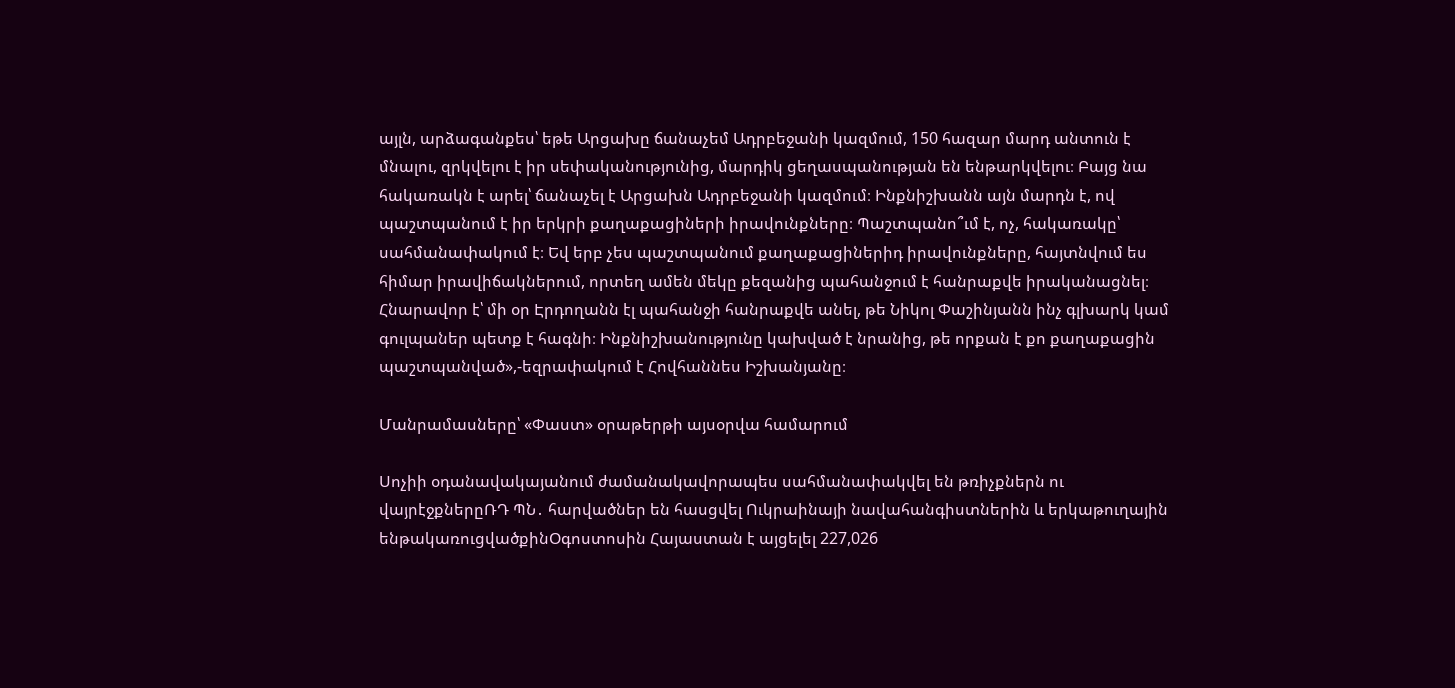այլն, արձագանքես՝ եթե Արցախը ճանաչեմ Ադրբեջանի կազմում, 150 հազար մարդ անտուն է մնալու, զրկվելու է իր սեփականությունից, մարդիկ ցեղասպանության են ենթարկվելու։ Բայց նա հակառակն է արել՝ ճանաչել է Արցախն Ադրբեջանի կազմում։ Ինքնիշխանն այն մարդն է, ով պաշտպանում է իր երկրի քաղաքացիների իրավունքները։ Պաշտպանո՞ւմ է, ոչ, հակառակը՝ սահմանափակում է։ Եվ երբ չես պաշտպանում քաղաքացիներիդ իրավունքները, հայտնվում ես հիմար իրավիճակներում, որտեղ ամեն մեկը քեզանից պահանջում է հանրաքվե իրականացնել։ Հնարավոր է՝ մի օր Էրդողանն էլ պահանջի հանրաքվե անել, թե Նիկոլ Փաշինյանն ինչ գլխարկ կամ գուլպաներ պետք է հագնի։ Ինքնիշխանությունը կախված է նրանից, թե որքան է քո քաղաքացին պաշտպանված»,-եզրափակում է Հովհաննես Իշխանյանը։

Մանրամասները՝ «Փաստ» օրաթերթի այսօրվա համարում

Սոչիի օդանավակայանում ժամանակավորապես սահմանափակվել են թռիչքներն ու վայրէջքներըՌԴ ՊՆ․ հարվածներ են հասցվել Ուկրաինայի նավահանգիստներին և երկաթուղային ենթակառուցվածքինՕգոստոսին Հայաստան է այցելել 227,026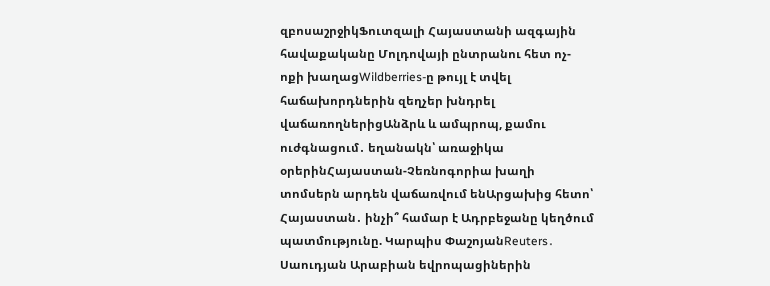զբոսաշրջիկՖուտզալի Հայաստանի ազգային հավաքականը Մոլդովայի ընտրանու հետ ոչ-ոքի խաղացWildberries-ը թույլ է տվել հաճախորդներին զեղչեր խնդրել վաճառողներիցԱնձրև և ամպրոպ, քամու ուժգնացում․ եղանակն՝ առաջիկա օրերինՀայաստան-Չեռնոգորիա խաղի տոմսերն արդեն վաճառվում ենԱրցախից հետո՝ Հայաստան․ ինչի՞ համար է Ադրբեջանը կեղծում պատմությունը. Կարպիս ՓաշոյանReuters․ Սաուդյան Արաբիան եվրոպացիներին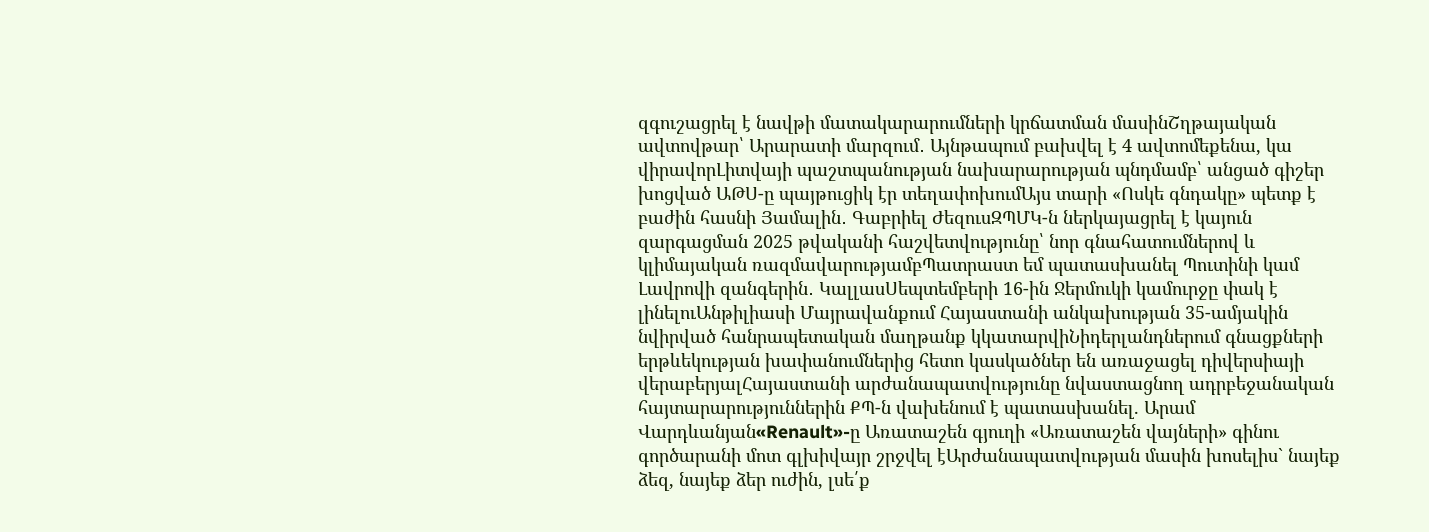զգուշացրել է նավթի մատակարարումների կրճատման մասինՇղթայական ավտովթար՝ Արարատի մարզում․ Այնթապում բախվել է 4 ավտոմեքենա, կա վիրավորԼիտվայի պաշտպանության նախարարության պնդմամբ՝ անցած գիշեր խոցված ԱԹՍ-ը պայթուցիկ էր տեղափոխումԱյս տարի «Ոսկե գնդակը» պետք է բաժին հասնի Յամալին․ Գաբրիել ԺեզուսԶՊՄԿ-ն ներկայացրել է կայուն զարգացման 2025 թվականի հաշվետվությունը՝ նոր գնահատումներով և կլիմայական ռազմավարությամբՊատրաստ եմ պատասխանել Պուտինի կամ Լավրովի զանգերին․ ԿալլասՍեպտեմբերի 16-ին Ջերմուկի կամուրջը փակ է լինելուԱնթիլիասի Մայրավանքում Հայաստանի անկախության 35-ամյակին նվիրված հանրապետական մաղթանք կկատարվիՆիդերլանդներում գնացքների երթևեկության խափանումներից հետո կասկածներ են առաջացել դիվերսիայի վերաբերյալՀայաստանի արժանապատվությունը նվաստացնող ադրբեջանական հայտարարություններին ՔՊ-ն վախենում է պատասխանել. Արամ Վարդևանյան«Renault»-ը Առատաշեն գյուղի «Առատաշեն վայների» գինու գործարանի մոտ գլխիվայր շրջվել էԱրժանապատվության մասին խոսելիս` նայեք ձեզ, նայեք ձեր ուժին, լսե՛ք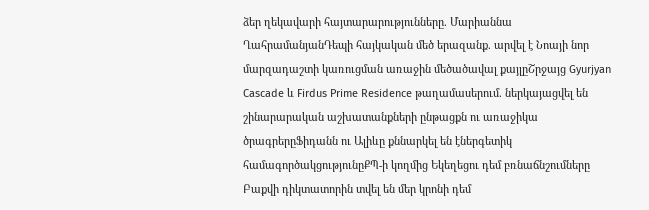ձեր ղեկավարի հայտարարությունները. Մարիաննա ՂահրամանյանԴեպի հայկական մեծ երազանք. արվել է Նոայի նոր մարզադաշտի կառուցման առաջին մեծածավալ քայլըՇրջայց Gyurjyan Cascade և Firdus Prime Residence թաղամասերում. ներկայացվել են շինարարական աշխատանքների ընթացքն ու առաջիկա ծրագրերըՖիդանն ու Ալիևը քննարկել են էներգետիկ համագործակցությունըՔՊ-ի կողմից Եկեղեցու դեմ բռնաճնշումները Բաքվի դիկտատորին տվել են մեր կրոնի դեմ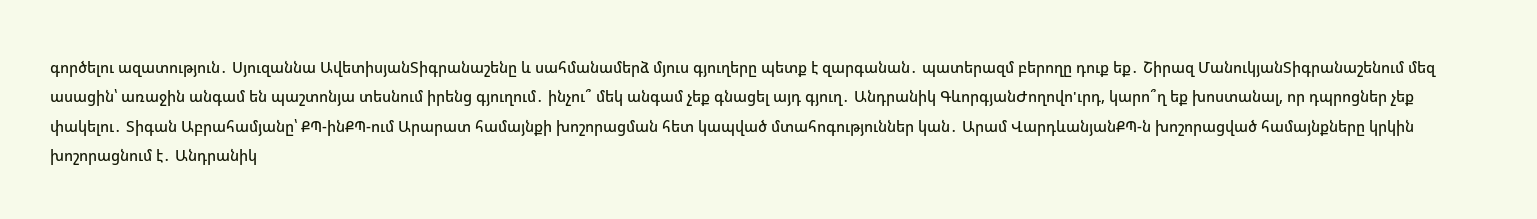գործելու ազատություն․ Սյուզաննա ԱվետիսյանՏիգրանաշենը և սահմանամերձ մյուս գյուղերը պետք է զարգանան․ պատերազմ բերողը դուք եք․ Շիրազ ՄանուկյանՏիգրանաշենում մեզ ասացին՝ առաջին անգամ են պաշտոնյա տեսնում իրենց գյուղում․ ինչու՞ մեկ անգամ չեք գնացել այդ գյուղ․ Անդրանիկ ԳևորգյանԺողովո'ւրդ, կարո՞ղ եք խոստանալ, որ դպրոցներ չեք փակելու․ Տիգան Աբրահամյանը՝ ՔՊ-ինՔՊ-ում Արարատ համայնքի խոշորացման հետ կապված մտահոգություններ կան․ Արամ ՎարդևանյանՔՊ-ն խոշորացված համայնքները կրկին խոշորացնում է․ Անդրանիկ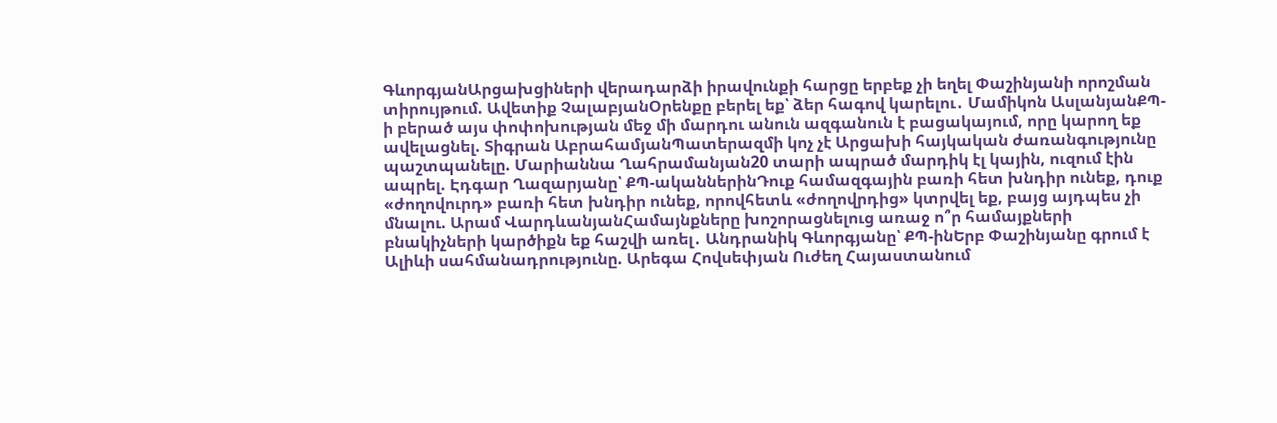ԳևորգյանԱրցախցիների վերադարձի իրավունքի հարցը երբեք չի եղել Փաշինյանի որոշման տիրույթում. Ավետիք ՉալաբյանՕրենքը բերել եք՝ ձեր հագով կարելու․ Մամիկոն ԱսլանյանՔՊ-ի բերած այս փոփոխության մեջ մի մարդու անուն ազգանուն է բացակայում, որը կարող եք ավելացնել. Տիգրան ԱբրահամյանՊատերազմի կոչ չէ Արցախի հայկական ժառանգությունը պաշտպանելը. Մարիաննա Ղահրամանյան20 տարի ապրած մարդիկ էլ կային, ուզում էին ապրել. Էդգար Ղազարյանը՝ ՔՊ-ականներինԴուք համազգային բառի հետ խնդիր ունեք, դուք «ժողովուրդ» բառի հետ խնդիր ունեք, որովհետև «ժողովրդից» կտրվել եք, բայց այդպես չի մնալու. Արամ ՎարդևանյանՀամայնքները խոշորացնելուց առաջ ո՞ր համայքների բնակիչների կարծիքն եք հաշվի առել․ Անդրանիկ Գևորգյանը՝ ՔՊ-ինԵրբ Փաշինյանը գրում է Ալիևի սահմանադրությունը. Արեգա Հովսեփյան Ուժեղ Հայաստանում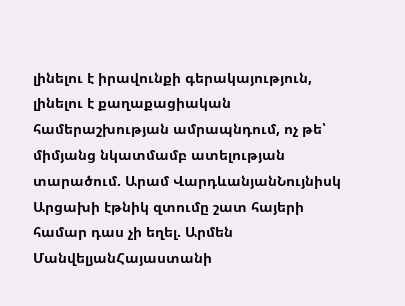լինելու է իրավունքի գերակայություն, լինելու է քաղաքացիական համերաշխության ամրապնդում, ոչ թե՝ միմյանց նկատմամբ ատելության տարածում. Արամ ՎարդևանյանՆույնիսկ Արցախի էթնիկ զտումը շատ հայերի համար դաս չի եղել. Արմեն ՄանվելյանՀայաստանի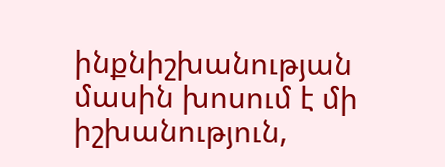ինքնիշխանության մասին խոսում է մի իշխանություն,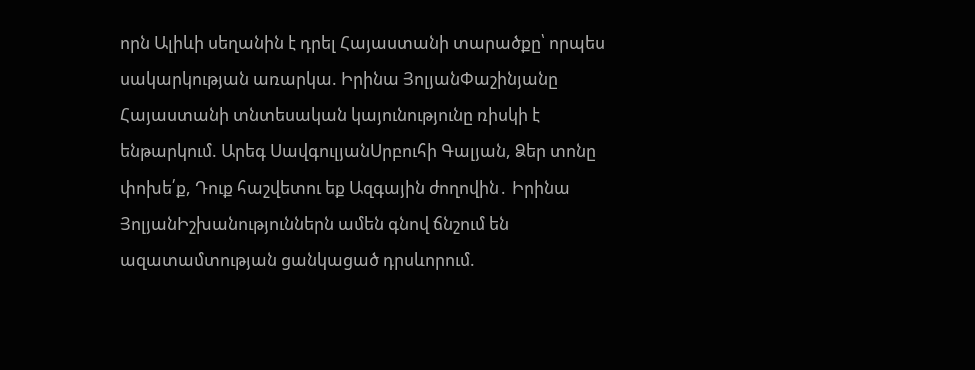որն Ալիևի սեղանին է դրել Հայաստանի տարածքը՝ որպես սակարկության առարկա. Իրինա ՅոլյանՓաշինյանը Հայաստանի տնտեսական կայունությունը ռիսկի է ենթարկում. Արեգ ՍավգուլյանՍրբուհի Գալյան, Ձեր տոնը փոխե՛ք, Դուք հաշվետու եք Ազգային ժողովին․ Իրինա ՅոլյանԻշխանություններն ամեն գնով ճնշում են ազատամտության ցանկացած դրսևորում.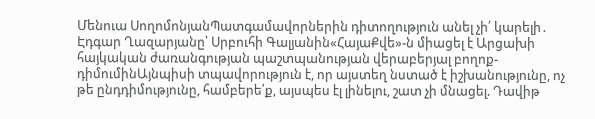Մենուա ՍողոմոնյանՊատգամավորներին դիտողություն անել չի՛ կարելի․ Էդգար Ղազարյանը՝ Սրբուհի Գալյանին«ՀայաՔվե»-ն միացել է Արցախի հայկական ժառանգության պաշտպանության վերաբերյալ բողոք-դիմումինԱյնպիսի տպավորություն է, որ այստեղ նստած է իշխանությունը, ոչ թե ընդդիմությունը, համբերե՛ք, այսպես էլ լինելու, շատ չի մնացել. Դավիթ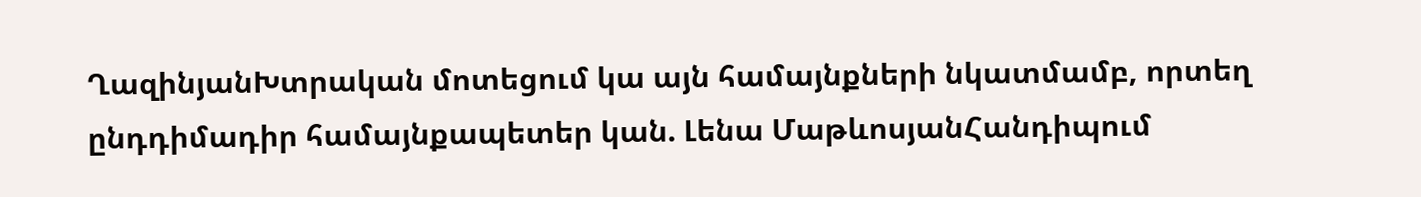ՂազինյանԽտրական մոտեցում կա այն համայնքների նկատմամբ, որտեղ ընդդիմադիր համայնքապետեր կան. Լենա ՄաթևոսյանՀանդիպում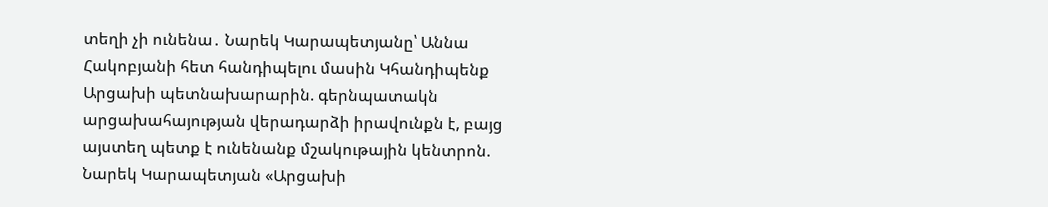տեղի չի ունենա․ Նարեկ Կարապետյանը՝ Աննա Հակոբյանի հետ հանդիպելու մասին Կհանդիպենք Արցախի պետնախարարին. գերնպատակն արցախահայության վերադարձի իրավունքն է, բայց այստեղ պետք է ունենանք մշակութային կենտրոն. Նարեկ Կարապետյան «Արցախի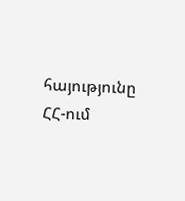հայությունը ՀՀ-ում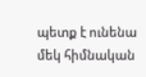պետք է ունենա մեկ հիմնական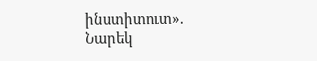ինստիտուտ». Նարեկ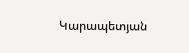Կարապետյան